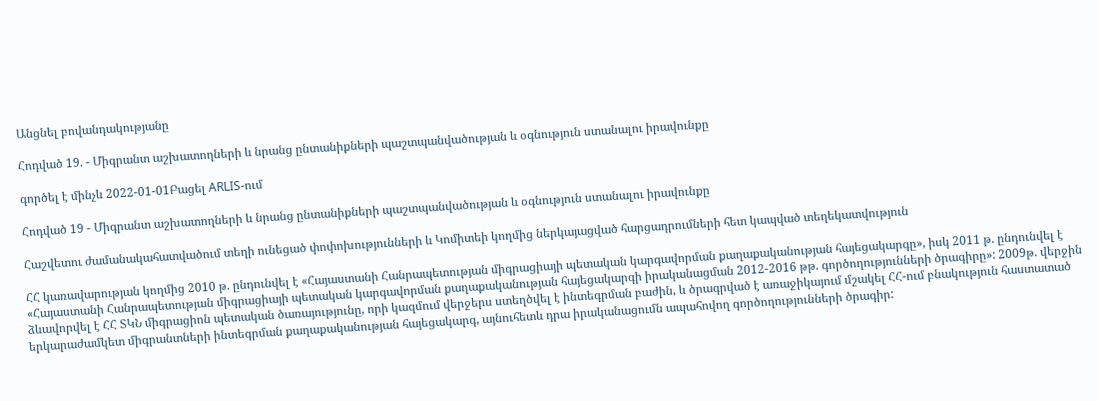Անցնել բովանդակությանը

Հոդված 19. - Միգրանտ աշխատողների և նրանց ընտանիքների պաշտպանվածության և օգնություն ստանալու իրավունքը

գործել է մինչև 2022-01-01Բացել ARLIS-ում

Հոդված 19 - Միգրանտ աշխատողների և նրանց ընտանիքների պաշտպանվածության և օգնություն ստանալու իրավունքը

Հաշվետու ժամանակահատվածում տեղի ունեցած փոփոխությունների և Կոմիտեի կողմից ներկայացված հարցադրումների հետ կապված տեղեկատվություն

ՀՀ կառավարության կողմից 2010 թ. ընդունվել է «Հայաստանի Հանրապետության միգրացիայի պետական կարգավորման քաղաքականության հայեցակարգը», իսկ 2011 թ. ընդունվել է «Հայաստանի Հանրապետության միգրացիայի պետական կարգավորման քաղաքականության հայեցակարգի իրականացման 2012-2016 թթ. գործողությունների ծրագիրը»: 2009թ. վերջին ձևավորվել է ՀՀ ՏԿՆ միգրացիոն պետական ծառայությունը, որի կազմում վերջերս ստեղծվել է ինտեգրման բաժին, և ծրագրված է առաջիկայում մշակել ՀՀ-ում բնակություն հաստատած երկարաժամկետ միգրանտների ինտեգրման քաղաքականության հայեցակարգ, այնուհետև դրա իրականացումն ապահովող գործողությունների ծրագիր: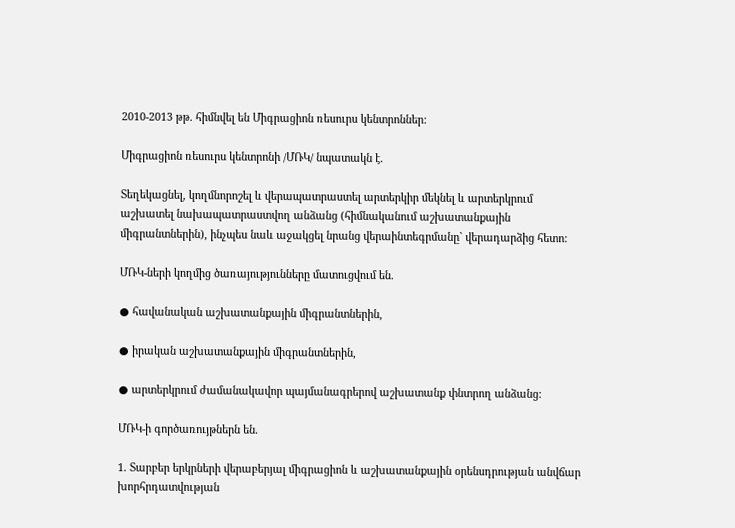2010-2013 թթ. հիմնվել են Միգրացիոն ռեսուրս կենտրոններ:

Միգրացիոն ռեսուրս կենտրոնի /ՄՌԿ/ նպատակն է.

Տեղեկացնել, կողմնորոշել և վերապատրաստել արտերկիր մեկնել և արտերկրում աշխատել նախապատրաստվող անձանց (հիմնականում աշխատանքային միգրանտներին), ինչպես նաև աջակցել նրանց վերաինտեգրմանը` վերադարձից հետո:

ՄՌԿ-ների կողմից ծառայությունները մատուցվում են.

● հավանական աշխատանքային միգրանտներին,

● իրական աշխատանքային միգրանտներին,

● արտերկրում ժամանակավոր պայմանագրերով աշխատանք փնտրող անձանց:

ՄՌԿ-ի գործառույթներն են.

1. Տարբեր երկրների վերաբերյալ միգրացիոն և աշխատանքային օրենսդրության անվճար խորհրդատվության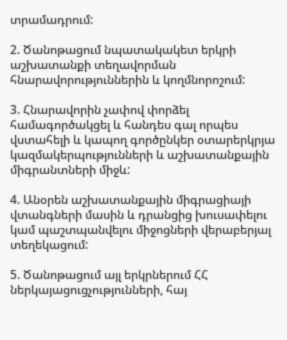տրամադրում:

2. Ծանոթացում նպատակակետ երկրի աշխատանքի տեղավորման հնարավորություններին և կողմնորոշում:

3. Հնարավորին չափով փորձել համագործակցել և հանդես գալ որպես վստահելի և կապող գործընկեր օտարերկրյա կազմակերպությունների և աշխատանքային միգրանտների միջև:

4. Անօրեն աշխատանքային միգրացիայի վտանգների մասին և դրանցից խուսափելու կամ պաշտպանվելու միջոցների վերաբերյալ տեղեկացում:

5. Ծանոթացում այլ երկրներում ՀՀ ներկայացուցչությունների, հայ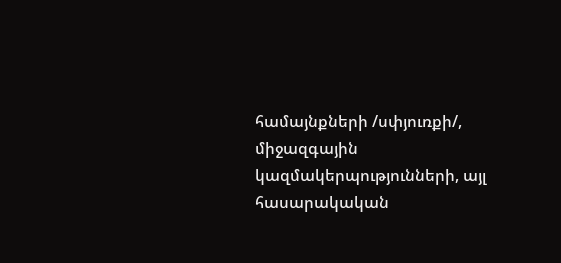համայնքների /սփյուռքի/, միջազգային կազմակերպությունների, այլ հասարակական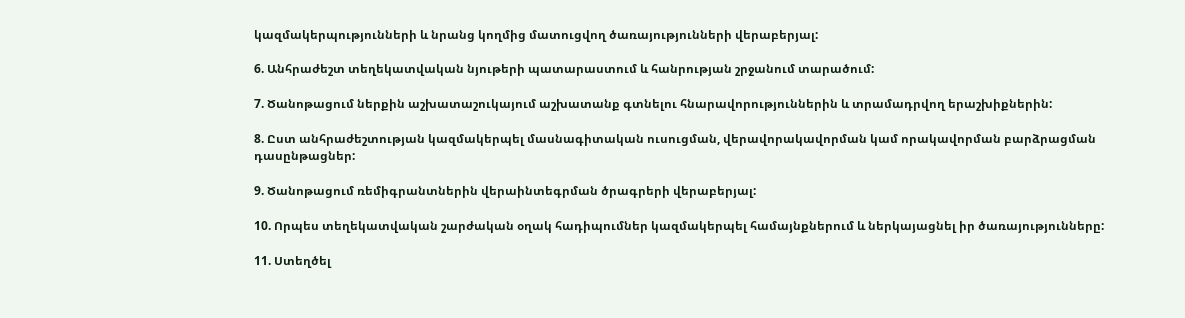կազմակերպությունների և նրանց կողմից մատուցվող ծառայությունների վերաբերյալ:

6. Անհրաժեշտ տեղեկատվական նյութերի պատարաստում և հանրության շրջանում տարածում:

7. Ծանոթացում ներքին աշխատաշուկայում աշխատանք գտնելու հնարավորություններին և տրամադրվող երաշխիքներին:

8. Ըստ անհրաժեշտության կազմակերպել մասնագիտական ուսուցման, վերավորակավորման կամ որակավորման բարձրացման դասընթացներ:

9. Ծանոթացում ռեմիգրանտներին վերաինտեգրման ծրագրերի վերաբերյալ:

10. Որպես տեղեկատվական շարժական օղակ հադիպումներ կազմակերպել համայնքներում և ներկայացնել իր ծառայությունները:

11. Ստեղծել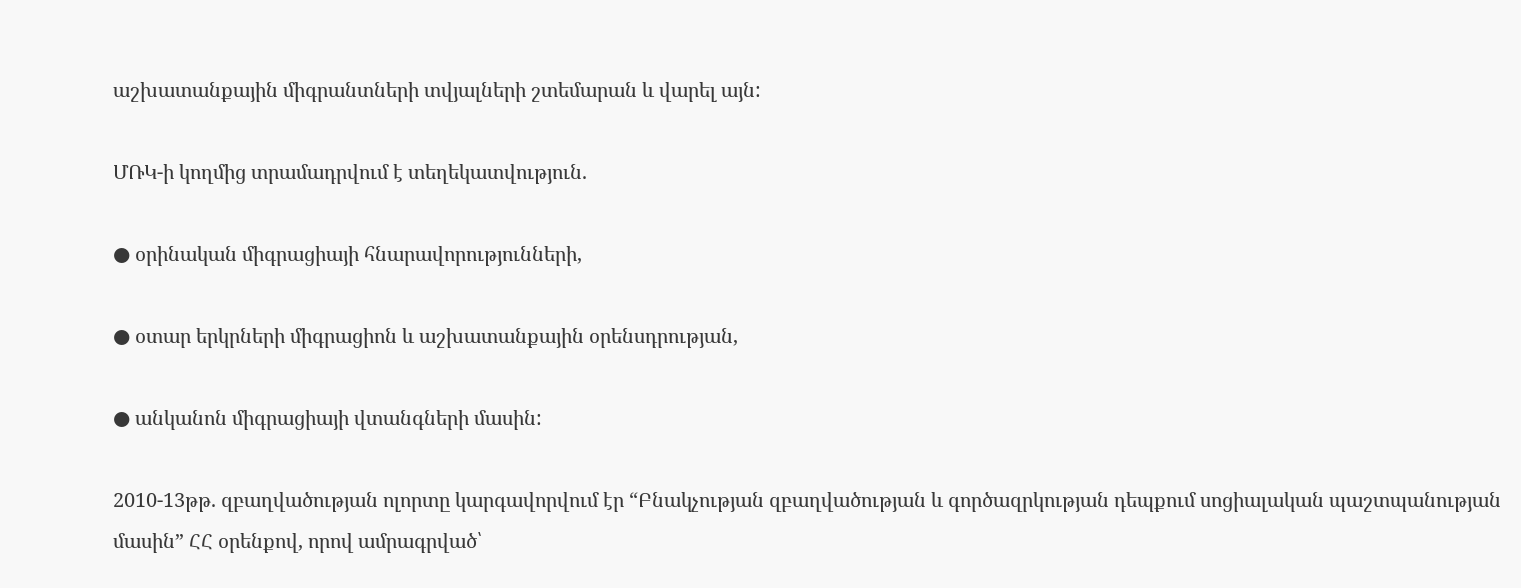աշխատանքային միգրանտների տվյալների շտեմարան և վարել այն:

ՄՌԿ-ի կողմից տրամադրվում է տեղեկատվություն.

● օրինական միգրացիայի հնարավորությունների,

● օտար երկրների միգրացիոն և աշխատանքային օրենսդրության,

● անկանոն միգրացիայի վտանգների մասին:

2010-13թթ. զբաղվածության ոլորտը կարգավորվում էր “Բնակչության զբաղվածության և գործազրկության դեպքում սոցիալական պաշտպանության մասին” ՀՀ օրենքով, որով ամրագրված՝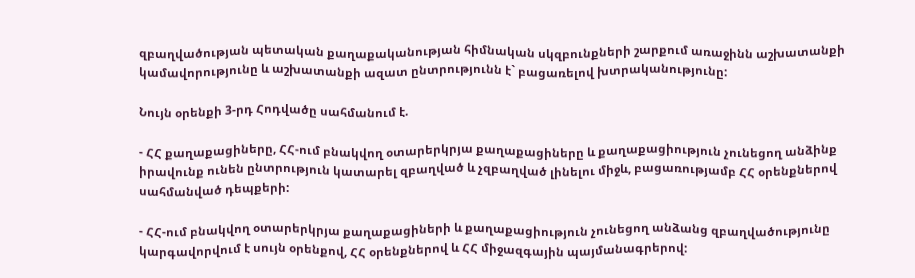զբաղվածության պետական քաղաքականության հիմնական սկզբունքների շարքում առաջինն աշխատանքի կամավորությունը և աշխատանքի ազատ ընտրությունն է` բացառելով խտրականությունը:

Նույն օրենքի 3-րդ Հոդվածը սահմանում է.

- ՀՀ քաղաքացիները, ՀՀ-ում բնակվող օտարերկրյա քաղաքացիները և քաղաքացիություն չունեցող անձինք իրավունք ունեն ընտրություն կատարել զբաղված և չզբաղված լինելու միջև, բացառությամբ ՀՀ օրենքներով սահմանված դեպքերի:

- ՀՀ-ում բնակվող օտարերկրյա քաղաքացիների և քաղաքացիություն չունեցող անձանց զբաղվածությունը կարգավորվում է սույն օրենքով, ՀՀ օրենքներով և ՀՀ միջազգային պայմանագրերով: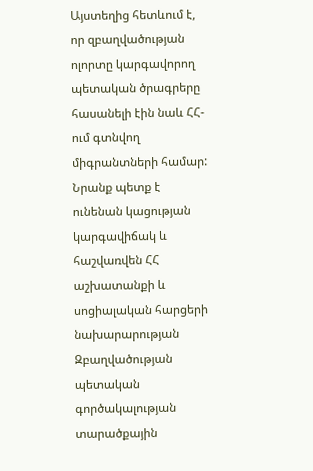Այստեղից հետևում է, որ զբաղվածության ոլորտը կարգավորող պետական ծրագրերը հասանելի էին նաև ՀՀ-ում գտնվող միգրանտների համար: Նրանք պետք է ունենան կացության կարգավիճակ և հաշվառվեն ՀՀ աշխատանքի և սոցիալական հարցերի նախարարության Զբաղվածության պետական գործակալության տարածքային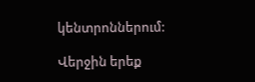կենտրոններում:

Վերջին երեք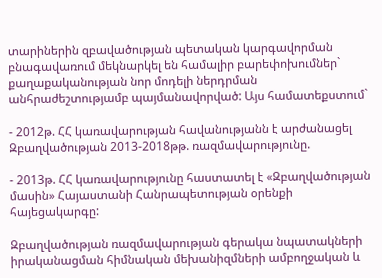տարիներին զբավածության պետական կարգավորման բնագավառում մեկնարկել են համալիր բարեփոխումներ` քաղաքականության նոր մոդելի ներդրման անհրաժեշտությամբ պայմանավորված: Այս համատեքստում`

- 2012թ. ՀՀ կառավարության հավանությանն է արժանացել Զբաղվածության 2013-2018թթ. ռազմավարությունը.

- 2013թ. ՀՀ կառավարությունը հաստատել է «Զբաղվածության մասին» Հայաստանի Հանրապետության օրենքի հայեցակարգը:

Զբաղվածության ռազմավարության գերակա նպատակների իրականացման հիմնական մեխանիզմների ամբողջական և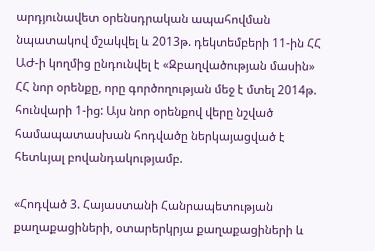արդյունավետ օրենսդրական ապահովման նպատակով մշակվել և 2013թ. դեկտեմբերի 11-ին ՀՀ ԱԺ-ի կողմից ընդունվել է «Զբաղվածության մասին» ՀՀ նոր օրենքը, որը գործողության մեջ է մտել 2014թ. հունվարի 1-ից: Այս նոր օրենքով վերը նշված համապատասխան հոդվածը ներկայացված է հետևյալ բովանդակությամբ.

«Հոդված 3. Հայաստանի Հանրապետության քաղաքացիների, օտարերկրյա քաղաքացիների և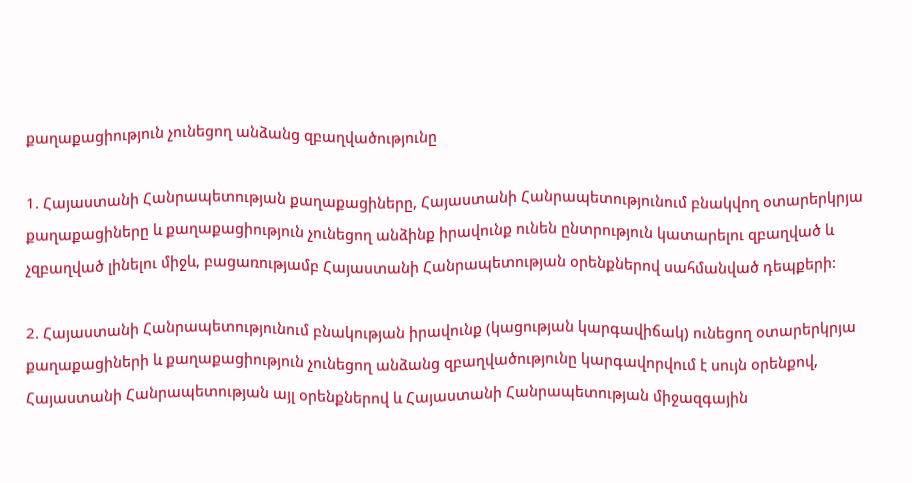քաղաքացիություն չունեցող անձանց զբաղվածությունը

1. Հայաստանի Հանրապետության քաղաքացիները, Հայաստանի Հանրապետությունում բնակվող օտարերկրյա քաղաքացիները և քաղաքացիություն չունեցող անձինք իրավունք ունեն ընտրություն կատարելու զբաղված և չզբաղված լինելու միջև, բացառությամբ Հայաստանի Հանրապետության օրենքներով սահմանված դեպքերի:

2. Հայաստանի Հանրապետությունում բնակության իրավունք (կացության կարգավիճակ) ունեցող օտարերկրյա քաղաքացիների և քաղաքացիություն չունեցող անձանց զբաղվածությունը կարգավորվում է սույն օրենքով, Հայաստանի Հանրապետության այլ օրենքներով և Հայաստանի Հանրապետության միջազգային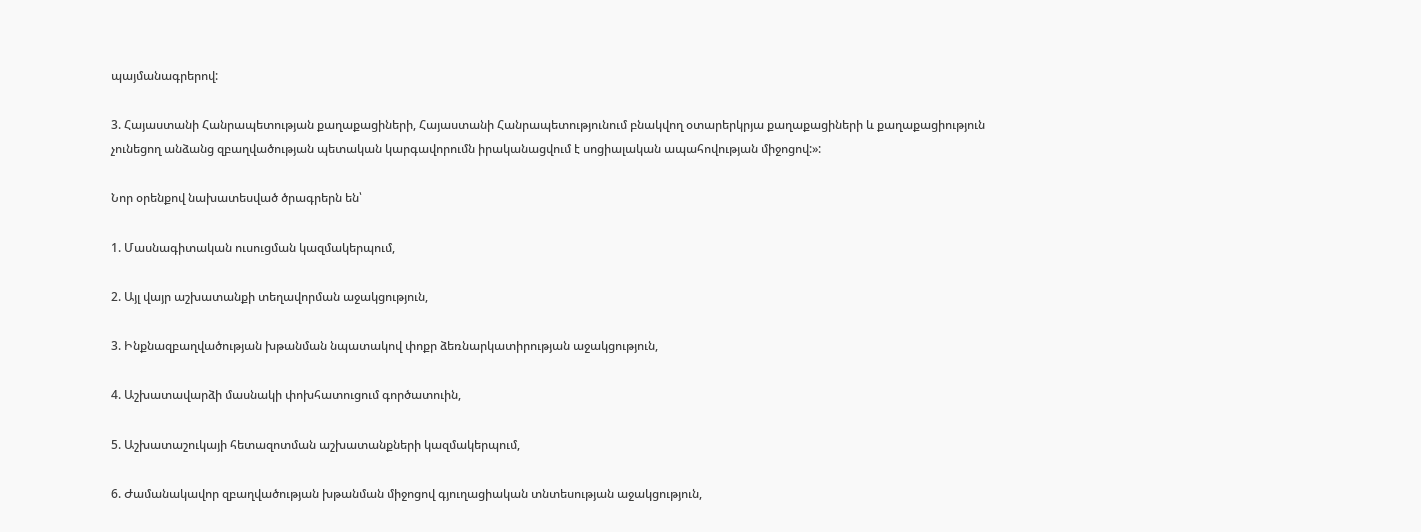պայմանագրերով:

3. Հայաստանի Հանրապետության քաղաքացիների, Հայաստանի Հանրապետությունում բնակվող օտարերկրյա քաղաքացիների և քաղաքացիություն չունեցող անձանց զբաղվածության պետական կարգավորումն իրականացվում է սոցիալական ապահովության միջոցով:»:

Նոր օրենքով նախատեսված ծրագրերն են՝

1. Մասնագիտական ուսուցման կազմակերպում,

2. Այլ վայր աշխատանքի տեղավորման աջակցություն,

3. Ինքնազբաղվածության խթանման նպատակով փոքր ձեռնարկատիրության աջակցություն,

4. Աշխատավարձի մասնակի փոխհատուցում գործատուին,

5. Աշխատաշուկայի հետազոտման աշխատանքների կազմակերպում,

6. Ժամանակավոր զբաղվածության խթանման միջոցով գյուղացիական տնտեսության աջակցություն,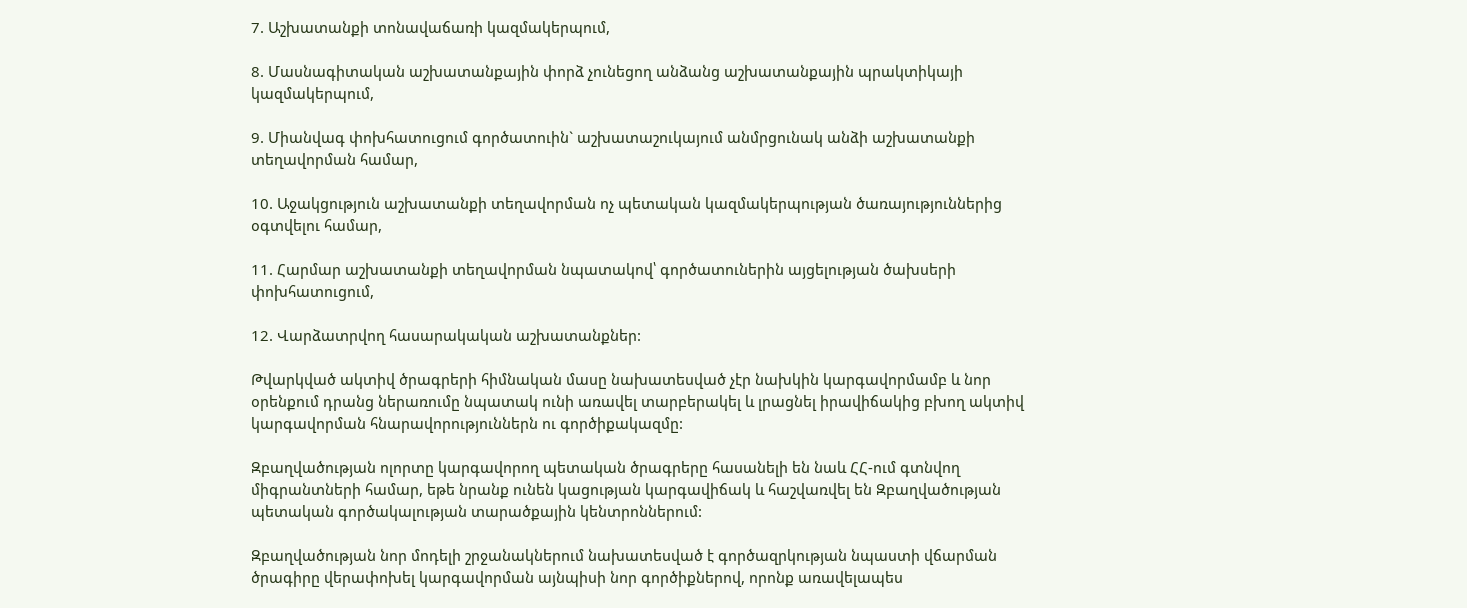7. Աշխատանքի տոնավաճառի կազմակերպում,

8. Մասնագիտական աշխատանքային փորձ չունեցող անձանց աշխատանքային պրակտիկայի կազմակերպում,

9. Միանվագ փոխհատուցում գործատուին` աշխատաշուկայում անմրցունակ անձի աշխատանքի տեղավորման համար,

10. Աջակցություն աշխատանքի տեղավորման ոչ պետական կազմակերպության ծառայություններից օգտվելու համար,

11. Հարմար աշխատանքի տեղավորման նպատակով՝ գործատուներին այցելության ծախսերի փոխհատուցում,

12. Վարձատրվող հասարակական աշխատանքներ:

Թվարկված ակտիվ ծրագրերի հիմնական մասը նախատեսված չէր նախկին կարգավորմամբ և նոր օրենքում դրանց ներառումը նպատակ ունի առավել տարբերակել և լրացնել իրավիճակից բխող ակտիվ կարգավորման հնարավորություններն ու գործիքակազմը:

Զբաղվածության ոլորտը կարգավորող պետական ծրագրերը հասանելի են նաև ՀՀ-ում գտնվող միգրանտների համար, եթե նրանք ունեն կացության կարգավիճակ և հաշվառվել են Զբաղվածության պետական գործակալության տարածքային կենտրոններում:

Զբաղվածության նոր մոդելի շրջանակներում նախատեսված է գործազրկության նպաստի վճարման ծրագիրը վերափոխել կարգավորման այնպիսի նոր գործիքներով, որոնք առավելապես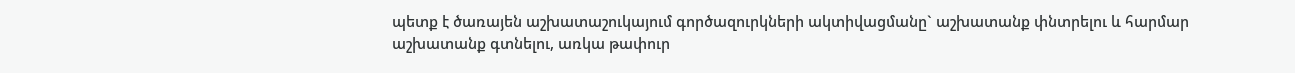պետք է ծառայեն աշխատաշուկայում գործազուրկների ակտիվացմանը` աշխատանք փնտրելու և հարմար աշխատանք գտնելու, առկա թափուր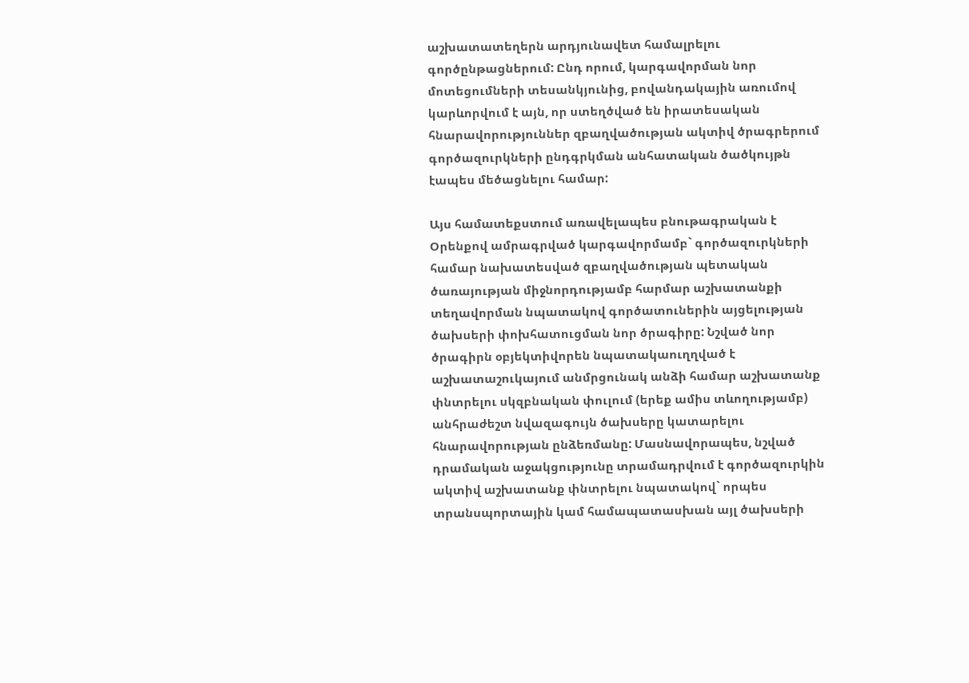աշխատատեղերն արդյունավետ համալրելու գործընթացներում: Ընդ որում, կարգավորման նոր մոտեցումների տեսանկյունից, բովանդակային առումով կարևորվում է այն, որ ստեղծված են իրատեսական հնարավորություններ զբաղվածության ակտիվ ծրագրերում գործազուրկների ընդգրկման անհատական ծածկույթն էապես մեծացնելու համար:

Այս համատեքստում առավելապես բնութագրական է Օրենքով ամրագրված կարգավորմամբ` գործազուրկների համար նախատեսված զբաղվածության պետական ծառայության միջնորդությամբ հարմար աշխատանքի տեղավորման նպատակով գործատուներին այցելության ծախսերի փոխհատուցման նոր ծրագիրը: Նշված նոր ծրագիրն օբյեկտիվորեն նպատակաուղղված է աշխատաշուկայում անմրցունակ անձի համար աշխատանք փնտրելու սկզբնական փուլում (երեք ամիս տևողությամբ) անհրաժեշտ նվազագույն ծախսերը կատարելու հնարավորության ընձեռմանը: Մասնավորապես, նշված դրամական աջակցությունը տրամադրվում է գործազուրկին ակտիվ աշխատանք փնտրելու նպատակով` որպես տրանսպորտային կամ համապատասխան այլ ծախսերի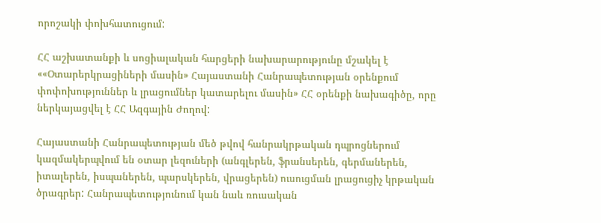որոշակի փոխհատուցում:

ՀՀ աշխատանքի և սոցիալական հարցերի նախարարությունը մշակել է ««Օտարերկրացիների մասին» Հայաստանի Հանրապետության օրենքում փոփոխություններ և լրացումներ կատարելու մասին» ՀՀ օրենքի նախագիծը, որը ներկայացվել է ՀՀ Ազգային Ժողով:

Հայաստանի Հանրապետության մեծ թվով հանրակրթական դպրոցներում կազմակերպվում են օտար լեզուների (անգլերեն, ֆրանսերեն, գերմաներեն, իտալերեն, իսպաներեն, պարսկերեն, վրացերեն) ուսուցման լրացուցիչ կրթական ծրագրեր: Հանրապետությունում կան նաև ռուսական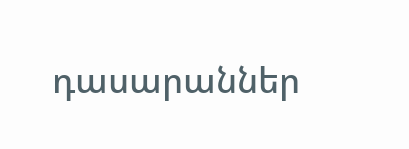դասարաններ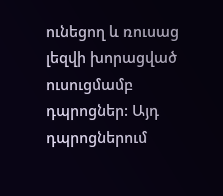ունեցող և ռուսաց լեզվի խորացված ուսուցմամբ դպրոցներ: Այդ դպրոցներում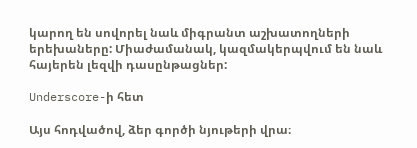կարող են սովորել նաև միգրանտ աշխատողների երեխաները: Միաժամանակ, կազմակերպվում են նաև հայերեն լեզվի դասընթացներ:

Underscore-ի հետ

Այս հոդվածով, ձեր գործի նյութերի վրա։